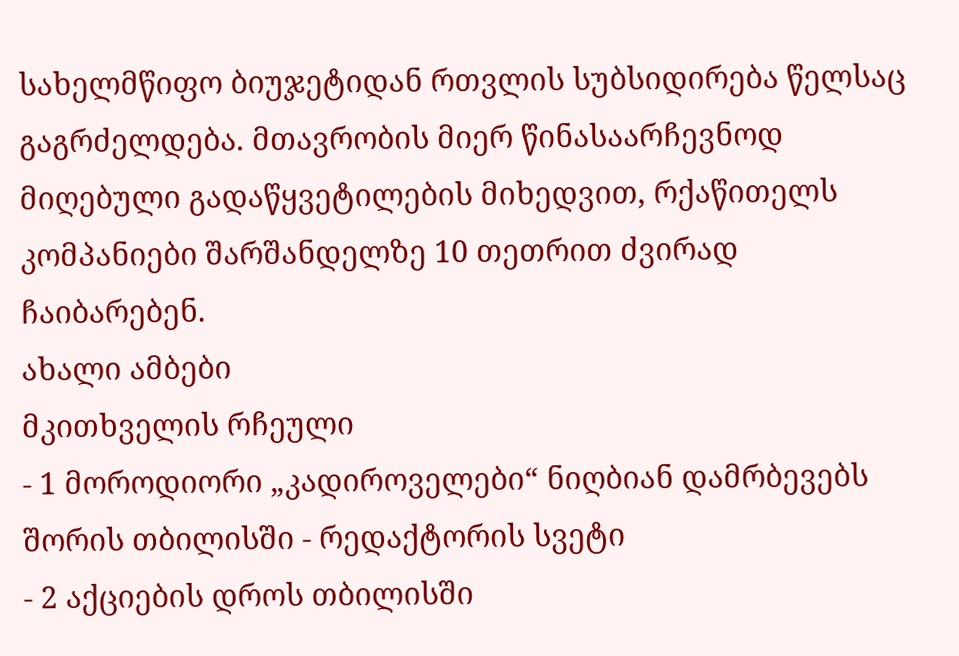სახელმწიფო ბიუჯეტიდან რთვლის სუბსიდირება წელსაც გაგრძელდება. მთავრობის მიერ წინასაარჩევნოდ მიღებული გადაწყვეტილების მიხედვით, რქაწითელს კომპანიები შარშანდელზე 10 თეთრით ძვირად ჩაიბარებენ.
ახალი ამბები
მკითხველის რჩეული
- 1 მოროდიორი „კადიროველები“ ნიღბიან დამრბევებს შორის თბილისში - რედაქტორის სვეტი
- 2 აქციების დროს თბილისში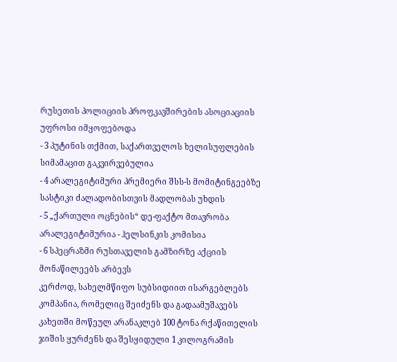რუსეთის პოლიციის პროფკავშირების ასოციაციის უფროსი იმყოფებოდა
- 3 პუტინის თქმით, საქართველოს ხელისუფლების სიმამაცით გაკვირვებულია
- 4 არალეგიტიმური პრემიერი შსს-ს მომიტინგეებზე სასტიკი ძალადობისთვის მადლობას უხდის
- 5 „ქართული ოცნების“ დე-ფაქტო მთავრობა არალეგიტიმურია - ჰელსინკის კომისია
- 6 სპეცრაზმი რუსთაველის გამზირზე აქციის მონაწილეებს არბევს
კერძოდ, სახელმწიფო სუბსიდიით ისარგებლებს კომპანია, რომელიც შეიძენს და გადაამუშავებს კახეთში მოწეულ არანაკლებ 100 ტონა რქაწითელის ჯიშის ყურძენს და შესყიდული 1 კილოგრამის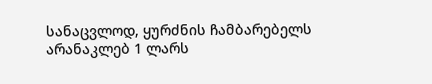სანაცვლოდ, ყურძნის ჩამბარებელს არანაკლებ 1 ლარს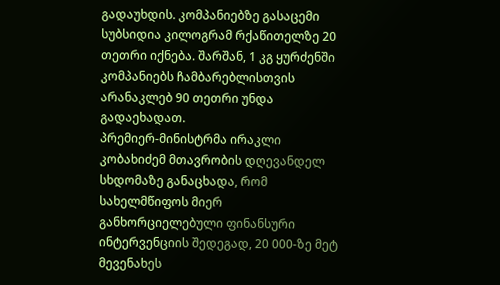გადაუხდის. კომპანიებზე გასაცემი სუბსიდია კილოგრამ რქაწითელზე 20 თეთრი იქნება. შარშან, 1 კგ ყურძენში კომპანიებს ჩამბარებლისთვის არანაკლებ 90 თეთრი უნდა გადაეხადათ.
პრემიერ-მინისტრმა ირაკლი კობახიძემ მთავრობის დღევანდელ სხდომაზე განაცხადა, რომ სახელმწიფოს მიერ განხორციელებული ფინანსური ინტერვენციის შედეგად, 20 000-ზე მეტ მევენახეს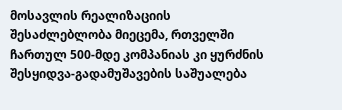მოსავლის რეალიზაციის შესაძლებლობა მიეცემა, რთველში ჩართულ 500-მდე კომპანიას კი ყურძნის შესყიდვა-გადამუშავების საშუალება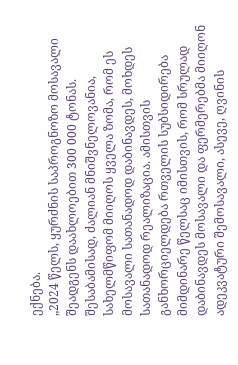ექნება.
„2024 წელს, ყურძნის საპროგნოზო მოსავალი შეადგენს დაახლოებით 300 000 ტონას. შესაბამისად, ძალიან მნიშვნელოვანია, სახელმწიფომ მიიღოს ყველა ზომა, რომ ეს მოსავალი სათანადოდ დაბინავდეს, მოხდეს სათანადოდ რეალიზაცია. ამისთვის განხორციელდება რთველის სუბსიდირება მიმდინარე წელსაც იმისთვის, რომ სრულად დაბინავდეს მოსავალი და ფერმერებმა მიიღონ ადეკვატური შემოსავალი, ასევე, ღვინის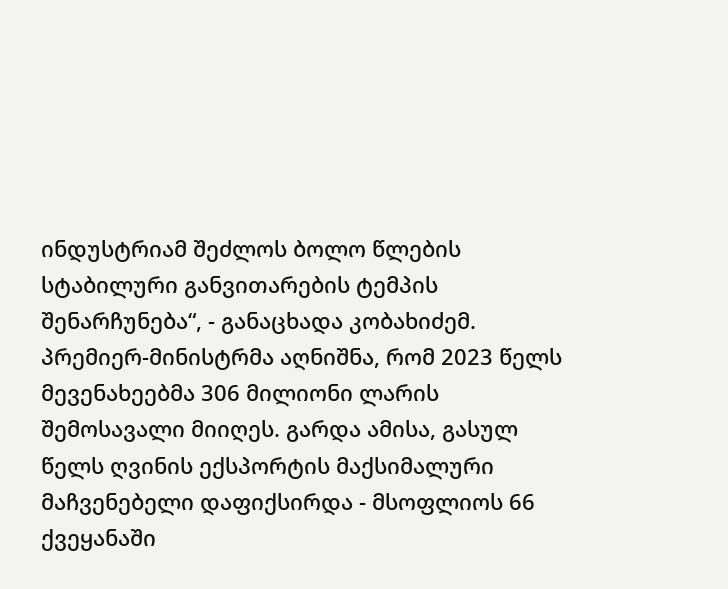ინდუსტრიამ შეძლოს ბოლო წლების სტაბილური განვითარების ტემპის შენარჩუნება“, - განაცხადა კობახიძემ.
პრემიერ-მინისტრმა აღნიშნა, რომ 2023 წელს მევენახეებმა 306 მილიონი ლარის შემოსავალი მიიღეს. გარდა ამისა, გასულ წელს ღვინის ექსპორტის მაქსიმალური მაჩვენებელი დაფიქსირდა - მსოფლიოს 66 ქვეყანაში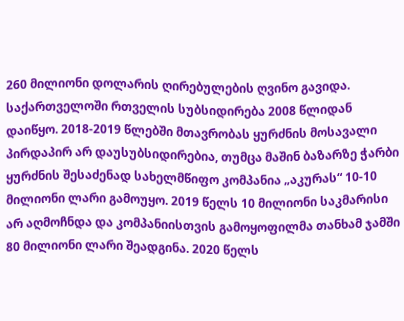260 მილიონი დოლარის ღირებულების ღვინო გავიდა.
საქართველოში რთველის სუბსიდირება 2008 წლიდან დაიწყო. 2018-2019 წლებში მთავრობას ყურძნის მოსავალი პირდაპირ არ დაუსუბსიდირებია, თუმცა მაშინ ბაზარზე ჭარბი ყურძნის შესაძენად სახელმწიფო კომპანია „აკურას“ 10-10 მილიონი ლარი გამოუყო. 2019 წელს 10 მილიონი საკმარისი არ აღმოჩნდა და კომპანიისთვის გამოყოფილმა თანხამ ჯამში 80 მილიონი ლარი შეადგინა. 2020 წელს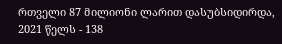რთველი 87 მილიონი ლარით დასუბსიდირდა, 2021 წელს - 138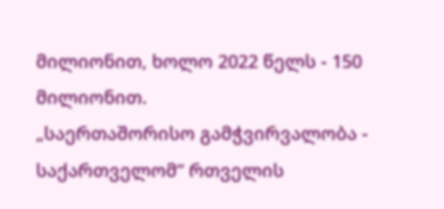მილიონით, ხოლო 2022 წელს - 150 მილიონით.
„საერთაშორისო გამჭვირვალობა - საქართველომ“ რთველის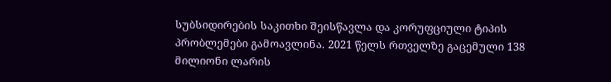სუბსიდირების საკითხი შეისწავლა და კორუფციული ტიპის პრობლემები გამოავლინა. 2021 წელს რთველზე გაცემული 138 მილიონი ლარის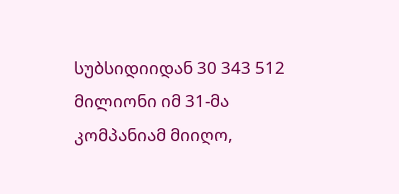სუბსიდიიდან 30 343 512 მილიონი იმ 31-მა კომპანიამ მიიღო,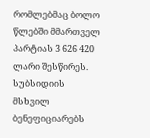რომლებმაც ბოლო წლებში მმართველ პარტიას 3 626 420 ლარი შესწირეს. სუბსიდიის მსხვილ ბენეფიციარებს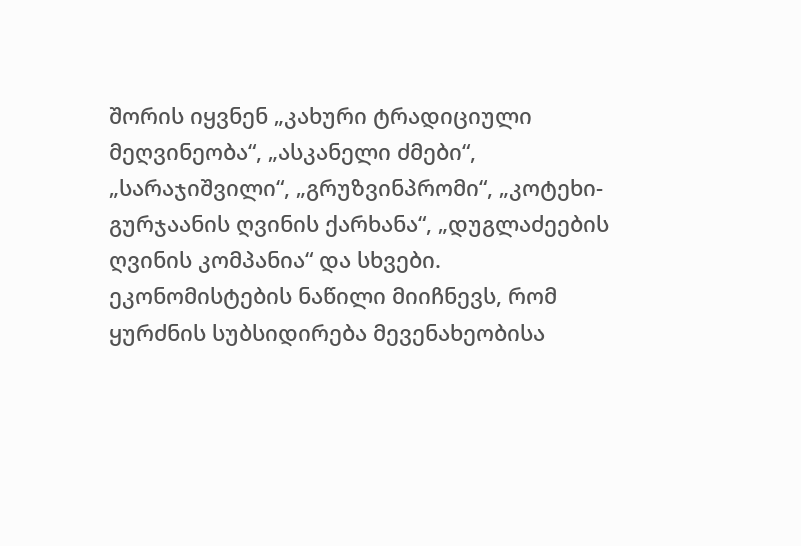შორის იყვნენ „კახური ტრადიციული მეღვინეობა“, „ასკანელი ძმები“, „სარაჯიშვილი“, „გრუზვინპრომი“, „კოტეხი-გურჯაანის ღვინის ქარხანა“, „დუგლაძეების ღვინის კომპანია“ და სხვები.
ეკონომისტების ნაწილი მიიჩნევს, რომ ყურძნის სუბსიდირება მევენახეობისა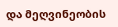და მეღვინეობის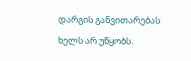დარგის განვითარებას ხელს არ უწყობს.